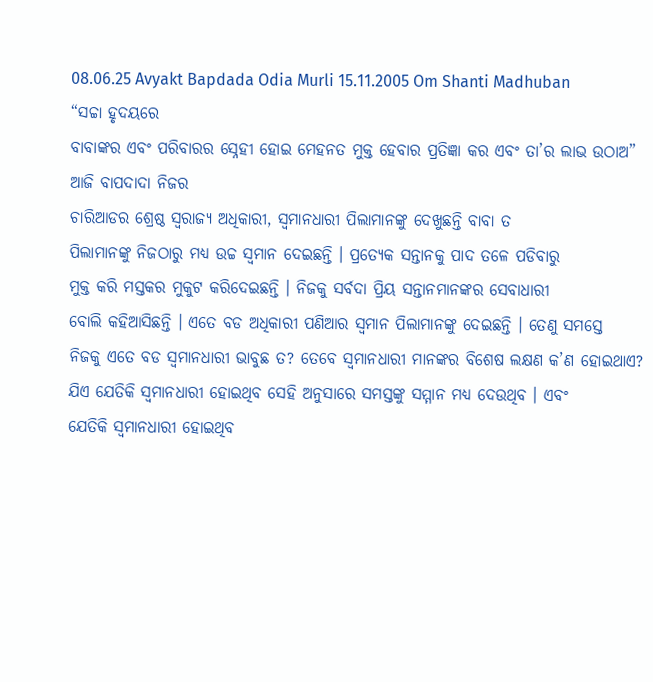08.06.25 Avyakt Bapdada Odia Murli 15.11.2005 Om Shanti Madhuban
“ସଚ୍ଚା ହୃଦୟରେ
ବାବାଙ୍କର ଏବଂ ପରିବାରର ସ୍ନେହୀ ହୋଇ ମେହନତ ମୁକ୍ତ ହେବାର ପ୍ରତିଜ୍ଞା କର ଏବଂ ତା’ର ଲାଭ ଉଠାଅ”
ଆଜି ବାପଦାଦା ନିଜର
ଚାରିଆଡର ଶ୍ରେଷ୍ଠ ସ୍ୱରାଜ୍ୟ ଅଧିକାରୀ, ସ୍ୱମାନଧାରୀ ପିଲାମାନଙ୍କୁ ଦେଖୁଛନ୍ତି ବାବା ତ
ପିଲାମାନଙ୍କୁ ନିଜଠାରୁ ମଧ୍ୟ ଉଚ୍ଚ ସ୍ୱମାନ ଦେଇଛନ୍ତି । ପ୍ରତ୍ୟେକ ସନ୍ତାନକୁ ପାଦ ତଳେ ପଡିବାରୁ
ମୁକ୍ତ କରି ମସ୍ତକର ମୁକୁଟ କରିଦେଇଛନ୍ତି । ନିଜକୁ ସର୍ବଦା ପ୍ରିୟ ସନ୍ତାନମାନଙ୍କର ସେବାଧାରୀ
ବୋଲି କହିଆସିଛନ୍ତି । ଏତେ ବଡ ଅଧିକାରୀ ପଣିଆର ସ୍ୱମାନ ପିଲାମାନଙ୍କୁ ଦେଇଛନ୍ତି । ତେଣୁ ସମସ୍ତେ
ନିଜକୁ ଏତେ ବଡ ସ୍ୱମାନଧାରୀ ଭାବୁଛ ତ? ତେବେ ସ୍ୱମାନଧାରୀ ମାନଙ୍କର ବିଶେଷ ଲକ୍ଷଣ କ’ଣ ହୋଇଥାଏ?
ଯିଏ ଯେତିକି ସ୍ୱମାନଧାରୀ ହୋଇଥିବ ସେହି ଅନୁସାରେ ସମସ୍ତଙ୍କୁ ସମ୍ମାନ ମଧ୍ୟ ଦେଉଥିବ । ଏବଂ
ଯେତିକି ସ୍ୱମାନଧାରୀ ହୋଇଥିବ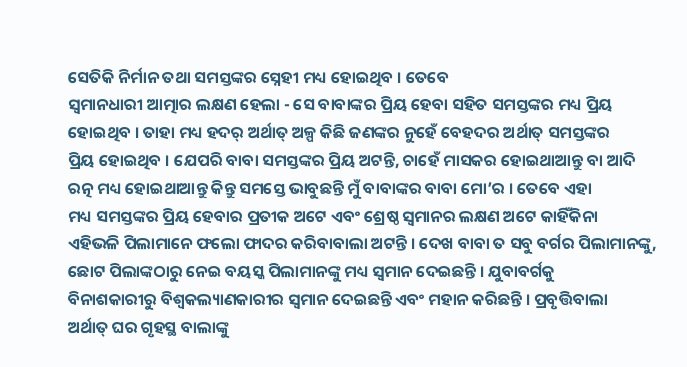ସେତିକି ନିର୍ମାନ ତଥା ସମସ୍ତଙ୍କର ସ୍ନେହୀ ମଧ୍ୟ ହୋଇଥିବ । ତେବେ
ସ୍ୱମାନଧାରୀ ଆତ୍ମାର ଲକ୍ଷଣ ହେଲା - ସେ ବାବାଙ୍କର ପ୍ରିୟ ହେବା ସହିତ ସମସ୍ତଙ୍କର ମଧ୍ୟ ପ୍ରିୟ
ହୋଇଥିବ । ତାହା ମଧ୍ୟ ହଦର୍ ଅର୍ଥାତ୍ ଅଳ୍ପ କିଛି ଜଣଙ୍କର ନୁହେଁ ବେହଦର ଅର୍ଥାତ୍ ସମସ୍ତଙ୍କର
ପ୍ରିୟ ହୋଇଥିବ । ଯେପରି ବାବା ସମସ୍ତଙ୍କର ପ୍ରିୟ ଅଟନ୍ତି, ଚାହେଁ ମାସକର ହୋଇଥାଆନ୍ତୁ ବା ଆଦି
ରତ୍ନ ମଧ୍ୟ ହୋଇଥାଆନ୍ତୁ କିନ୍ତୁ ସମସ୍ତେ ଭାବୁଛନ୍ତି ମୁଁ ବାବାଙ୍କର ବାବା ମୋ’ର । ତେବେ ଏହା
ମଧ୍ୟ ସମସ୍ତଙ୍କର ପ୍ରିୟ ହେବାର ପ୍ରତୀକ ଅଟେ ଏବଂ ଶ୍ରେଷ୍ଠ ସ୍ୱମାନର ଲକ୍ଷଣ ଅଟେ କାହିଁକିନା
ଏହିଭଳି ପିଲାମାନେ ଫଲୋ ଫାଦର କରିବାବାଲା ଅଟନ୍ତି । ଦେଖ ବାବା ତ ସବୁ ବର୍ଗର ପିଲାମାନଙ୍କୁ,
ଛୋଟ ପିଲାଙ୍କଠାରୁ ନେଇ ବୟସ୍କ ପିଲାମାନଙ୍କୁ ମଧ୍ୟ ସ୍ୱମାନ ଦେଇଛନ୍ତି । ଯୁବାବର୍ଗକୁ
ବିନାଶକାରୀରୁ ବିଶ୍ୱକଲ୍ୟାଣକାରୀର ସ୍ୱମାନ ଦେଇଛନ୍ତି ଏବଂ ମହାନ କରିଛନ୍ତି । ପ୍ରବୃତ୍ତିବାଲା
ଅର୍ଥାତ୍ ଘର ଗୃହସ୍ଥ ବାଲାଙ୍କୁ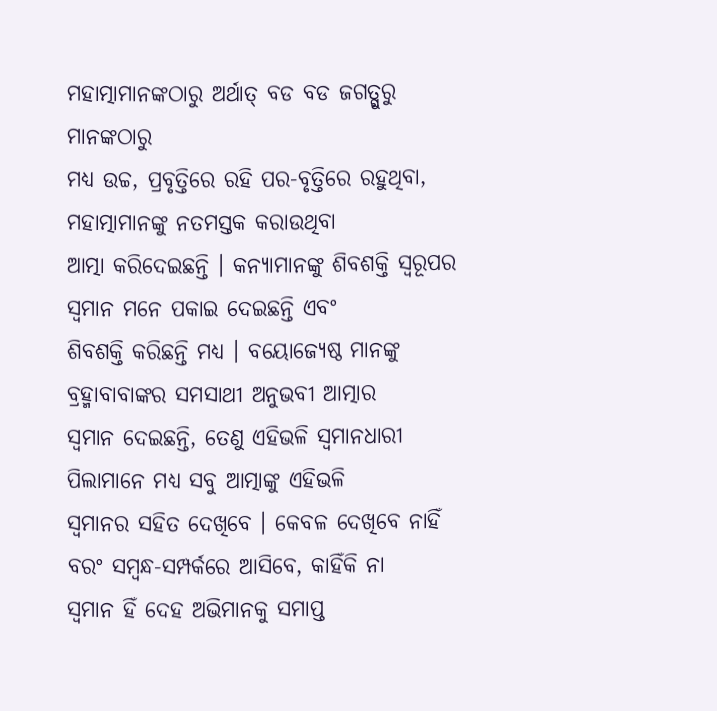ମହାତ୍ମାମାନଙ୍କଠାରୁ ଅର୍ଥାତ୍ ବଡ ବଡ ଜଗତ୍ଗୁରୁ ମାନଙ୍କଠାରୁ
ମଧ୍ୟ ଉଚ୍ଚ, ପ୍ରବୃତ୍ତିରେ ରହି ପର-ବୃତ୍ତିରେ ରହୁଥିବା, ମହାତ୍ମାମାନଙ୍କୁ ନତମସ୍ତକ କରାଉଥିବା
ଆତ୍ମା କରିଦେଇଛନ୍ତି । କନ୍ୟାମାନଙ୍କୁ ଶିବଶକ୍ତି ସ୍ୱରୂପର ସ୍ୱମାନ ମନେ ପକାଇ ଦେଇଛନ୍ତି ଏବଂ
ଶିବଶକ୍ତି କରିଛନ୍ତି ମଧ୍ୟ । ବୟୋଜ୍ୟେଷ୍ଠ ମାନଙ୍କୁ ବ୍ରହ୍ମାବାବାଙ୍କର ସମସାଥୀ ଅନୁଭବୀ ଆତ୍ମାର
ସ୍ୱମାନ ଦେଇଛନ୍ତି, ତେଣୁ ଏହିଭଳି ସ୍ୱମାନଧାରୀ ପିଲାମାନେ ମଧ୍ୟ ସବୁ ଆତ୍ମାଙ୍କୁ ଏହିଭଳି
ସ୍ୱମାନର ସହିତ ଦେଖିବେ । କେବଳ ଦେଖିବେ ନାହିଁ ବରଂ ସମ୍ବନ୍ଧ-ସମ୍ପର୍କରେ ଆସିବେ, କାହିଁକି ନା
ସ୍ୱମାନ ହିଁ ଦେହ ଅଭିମାନକୁ ସମାପ୍ତ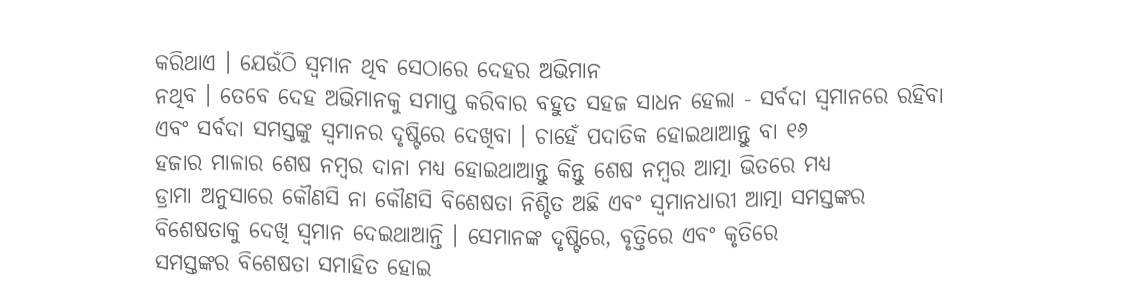କରିଥାଏ । ଯେଉଁଠି ସ୍ୱମାନ ଥିବ ସେଠାରେ ଦେହର ଅଭିମାନ
ନଥିବ । ତେବେ ଦେହ ଅଭିମାନକୁ ସମାପ୍ତ କରିବାର ବହୁତ ସହଜ ସାଧନ ହେଲା - ସର୍ବଦା ସ୍ୱମାନରେ ରହିବା
ଏବଂ ସର୍ବଦା ସମସ୍ତଙ୍କୁ ସ୍ୱମାନର ଦୃଷ୍ଟିରେ ଦେଖିବା । ଚାହେଁ ପଦାତିକ ହୋଇଥାଆନ୍ତୁ ବା ୧୬
ହଜାର ମାଳାର ଶେଷ ନମ୍ବର ଦାନା ମଧ୍ୟ ହୋଇଥାଆନ୍ତୁ କିନ୍ତୁ ଶେଷ ନମ୍ବର ଆତ୍ମା ଭିତରେ ମଧ୍ୟ
ଡ୍ରାମା ଅନୁସାରେ କୌଣସି ନା କୌଣସି ବିଶେଷତା ନିଶ୍ଚିତ ଅଛି ଏବଂ ସ୍ୱମାନଧାରୀ ଆତ୍ମା ସମସ୍ତଙ୍କର
ବିଶେଷତାକୁ ଦେଖି ସ୍ୱମାନ ଦେଇଥାଆନ୍ତି । ସେମାନଙ୍କ ଦୃଷ୍ଟିରେ, ବୃତ୍ତିରେ ଏବଂ କୃତିରେ
ସମସ୍ତଙ୍କର ବିଶେଷତା ସମାହିତ ହୋଇ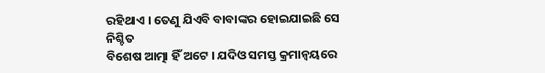ରହିଥାଏ । ତେଣୁ ଯିଏବି ବାବାଙ୍କର ହୋଇଯାଇଛି ସେ ନିଶ୍ଚିତ
ବିଶେଷ ଆତ୍ମା ହିଁ ଅଟେ । ଯଦିଓ ସମସ୍ତ କ୍ରମାନ୍ୱୟରେ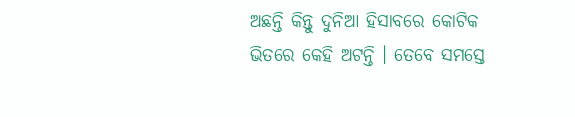ଅଛନ୍ତି କିନ୍ତୁ ଦୁନିଆ ହିସାବରେ କୋଟିକ
ଭିତରେ କେହି ଅଟନ୍ତି । ତେବେ ସମସ୍ତେ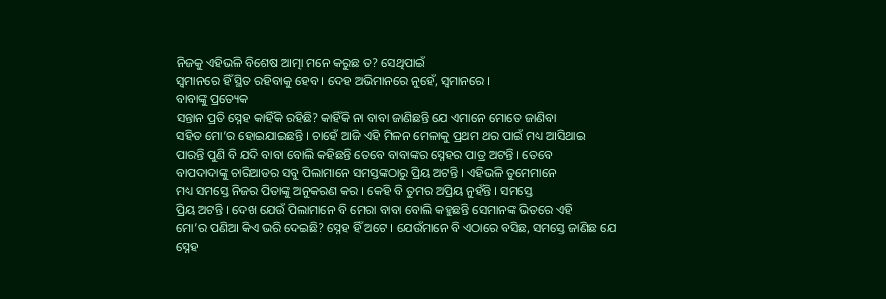ନିଜକୁ ଏହିଭଳି ବିଶେଷ ଆତ୍ମା ମନେ କରୁଛ ତ? ସେଥିପାଇଁ
ସ୍ୱମାନରେ ହିଁ ସ୍ଥିତ ରହିବାକୁ ହେବ । ଦେହ ଅଭିମାନରେ ନୁହେଁ, ସ୍ୱମାନରେ ।
ବାବାଙ୍କୁ ପ୍ରତ୍ୟେକ
ସନ୍ତାନ ପ୍ରତି ସ୍ନେହ କାହିଁକି ରହିଛି? କାହିଁକି ନା ବାବା ଜାଣିଛନ୍ତି ଯେ ଏମାନେ ମୋତେ ଜାଣିବା
ସହିତ ମୋ’ର ହୋଇଯାଇଛନ୍ତି । ଚାହେଁ ଆଜି ଏହି ମିଳନ ମେଳାକୁ ପ୍ରଥମ ଥର ପାଇଁ ମଧ୍ୟ ଆସିଥାଇ
ପାରନ୍ତି ପୁଣି ବି ଯଦି ବାବା ବୋଲି କହିଛନ୍ତି ତେବେ ବାବାଙ୍କର ସ୍ନେହର ପାତ୍ର ଅଟନ୍ତି । ତେବେ
ବାପଦାଦାଙ୍କୁ ଚାରିଆଡର ସବୁ ପିଲାମାନେ ସମସ୍ତଙ୍କଠାରୁ ପ୍ରିୟ ଅଟନ୍ତି । ଏହିଭଳି ତୁମେମାନେ
ମଧ୍ୟ ସମସ୍ତେ ନିଜର ପିତାଙ୍କୁ ଅନୁକରଣ କର । କେହି ବି ତୁମର ଅପ୍ରିୟ ନୁହଁନ୍ତି । ସମସ୍ତେ
ପ୍ରିୟ ଅଟନ୍ତି । ଦେଖ ଯେଉଁ ପିଲାମାନେ ବି ମେରା ବାବା ବୋଲି କହୁଛନ୍ତି ସେମାନଙ୍କ ଭିତରେ ଏହି
ମୋ’ର ପଣିଆ କିଏ ଭରି ଦେଇଛି? ସ୍ନେହ ହିଁ ଅଟେ । ଯେଉଁମାନେ ବି ଏଠାରେ ବସିଛ, ସମସ୍ତେ ଜାଣିଛ ଯେ
ସ୍ନେହ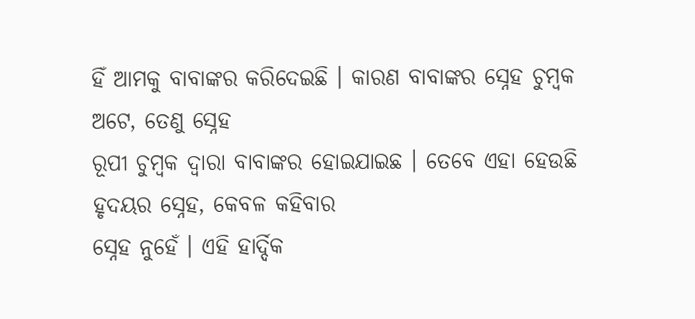ହିଁ ଆମକୁ ବାବାଙ୍କର କରିଦେଇଛି । କାରଣ ବାବାଙ୍କର ସ୍ନେହ ଚୁମ୍ବକ ଅଟେ, ତେଣୁ ସ୍ନେହ
ରୂପୀ ଚୁମ୍ବକ ଦ୍ୱାରା ବାବାଙ୍କର ହୋଇଯାଇଛ । ତେବେ ଏହା ହେଉଛି ହୃଦୟର ସ୍ନେହ, କେବଳ କହିବାର
ସ୍ନେହ ନୁହେଁ । ଏହି ହାର୍ଦ୍ଦିକ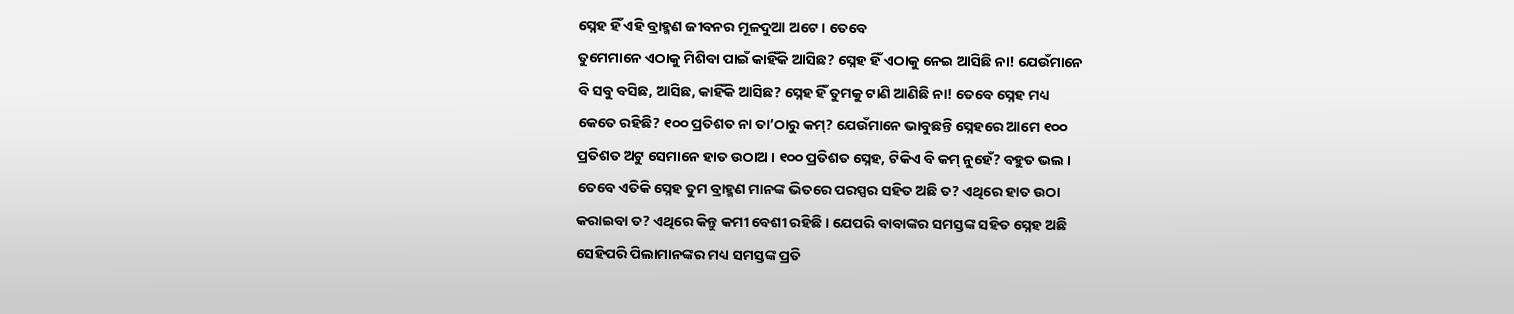ସ୍ନେହ ହିଁ ଏହି ବ୍ରାହ୍ମଣ ଜୀବନର ମୂଳଦୁଆ ଅଟେ । ତେବେ
ତୁମେମାନେ ଏଠାକୁ ମିଶିବା ପାଇଁ କାହିଁକି ଆସିଛ? ସ୍ନେହ ହିଁ ଏଠାକୁ ନେଇ ଆସିଛି ନା! ଯେଉଁମାନେ
ବି ସବୁ ବସିଛ, ଆସିଛ, କାହିଁକି ଆସିଛ? ସ୍ନେହ ହିଁ ତୁମକୁ ଟାଣି ଆଣିଛି ନା! ତେବେ ସ୍ନେହ ମଧ୍ୟ
କେତେ ରହିଛି? ୧୦୦ ପ୍ରତିଶତ ନା ତା’ଠାରୁ କମ୍? ଯେଉଁମାନେ ଭାବୁଛନ୍ତି ସ୍ନେହରେ ଆମେ ୧୦୦
ପ୍ରତିଶତ ଅଟୁ ସେମାନେ ହାତ ଉଠାଅ । ୧୦୦ ପ୍ରତିଶତ ସ୍ନେହ, ଟିକିଏ ବି କମ୍ ନୁହେଁ? ବହୁତ ଭଲ ।
ତେବେ ଏତିକି ସ୍ନେହ ତୁମ ବ୍ରାହ୍ମଣ ମାନଙ୍କ ଭିତରେ ପରସ୍ପର ସହିତ ଅଛି ତ? ଏଥିରେ ହାତ ଉଠା
କରାଇବା ତ? ଏଥିରେ କିନ୍ତୁ କମୀ ବେଶୀ ରହିଛି । ଯେପରି ବାବାଙ୍କର ସମସ୍ତଙ୍କ ସହିତ ସ୍ନେହ ଅଛି
ସେହିପରି ପିଲାମାନଙ୍କର ମଧ୍ୟ ସମସ୍ତଙ୍କ ପ୍ରତି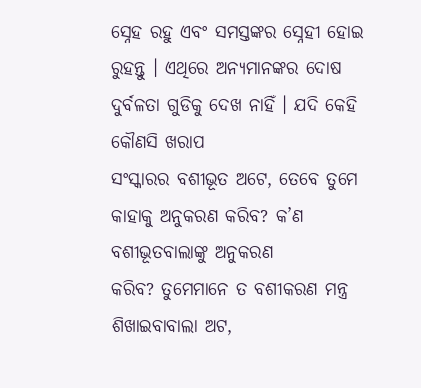ସ୍ନେହ ରହୁ ଏବଂ ସମସ୍ତଙ୍କର ସ୍ନେହୀ ହୋଇ
ରୁହନ୍ତୁ । ଏଥିରେ ଅନ୍ୟମାନଙ୍କର ଦୋଷ ଦୁର୍ବଳତା ଗୁଡିକୁ ଦେଖ ନାହିଁ । ଯଦି କେହି କୌଣସି ଖରାପ
ସଂସ୍କାରର ବଶୀଭୂତ ଅଟେ, ତେବେ ତୁମେ କାହାକୁ ଅନୁକରଣ କରିବ? କ’ଣ ବଶୀଭୂତବାଲାଙ୍କୁ ଅନୁକରଣ
କରିବ? ତୁମେମାନେ ତ ବଶୀକରଣ ମନ୍ତ୍ର ଶିଖାଇବାବାଲା ଅଟ,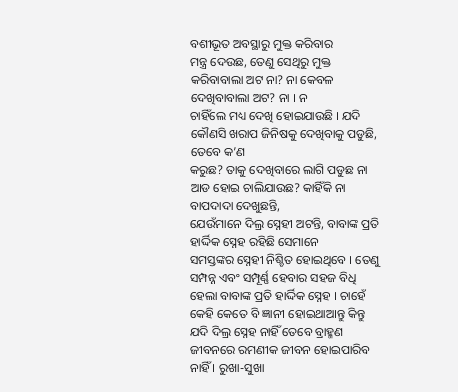ବଶୀଭୂତ ଅବସ୍ଥାରୁ ମୁକ୍ତ କରିବାର
ମନ୍ତ୍ର ଦେଉଛ, ତେଣୁ ସେଥିରୁ ମୁକ୍ତ କରିବାବାଲା ଅଟ ନା? ନା କେବଳ ଦେଖିବାବାଲା ଅଟ? ନା । ନ
ଚାହିଁଲେ ମଧ୍ୟ ଦେଖି ହୋଇଯାଉଛି । ଯଦି କୌଣସି ଖରାପ ଜିନିଷକୁ ଦେଖିବାକୁ ପଡୁଛି, ତେବେ କ’ଣ
କରୁଛ? ତାକୁ ଦେଖିବାରେ ଲାଗି ପଡୁଛ ନା ଆଡ ହୋଇ ଚାଲିଯାଉଛ? କାହିଁକି ନା ବାପଦାଦା ଦେଖୁଛନ୍ତି,
ଯେଉଁମାନେ ଦିଲ୍ର ସ୍ନେହୀ ଅଟନ୍ତି, ବାବାଙ୍କ ପ୍ରତି ହାର୍ଦ୍ଦିକ ସ୍ନେହ ରହିଛି ସେମାନେ
ସମସ୍ତଙ୍କର ସ୍ନେହୀ ନିଶ୍ଚିତ ହୋଇଥିବେ । ତେଣୁ ସମ୍ପନ୍ନ ଏବଂ ସମ୍ପୂର୍ଣ୍ଣ ହେବାର ସହଜ ବିଧି
ହେଲା ବାବାଙ୍କ ପ୍ରତି ହାର୍ଦ୍ଦିକ ସ୍ନେହ । ଚାହେଁ କେହି କେତେ ବି ଜ୍ଞାନୀ ହୋଇଥାଆନ୍ତୁ କିନ୍ତୁ
ଯଦି ଦିଲ୍ର ସ୍ନେହ ନାହିଁ ତେବେ ବ୍ରାହ୍ମଣ ଜୀବନରେ ରମଣୀକ ଜୀବନ ହୋଇପାରିବ ନାହିଁ । ରୁଖା-ସୁଖା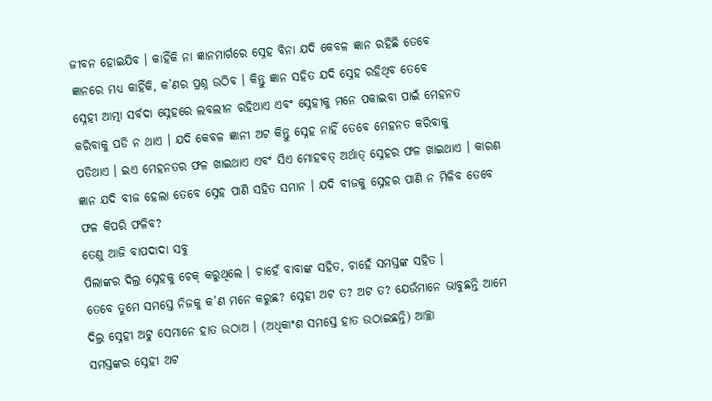ଜୀବନ ହୋଇଯିବ । କାହିଁକି ନା ଜ୍ଞାନମାର୍ଗରେ ସ୍ନେହ ବିନା ଯଦି କେବଳ ଜ୍ଞାନ ରହିଛି ତେବେ
ଜ୍ଞାନରେ ମଧ୍ୟ କାହିଁକି, କ’ଣର ପ୍ରଶ୍ନ ଉଠିବ । କିନ୍ତୁ ଜ୍ଞାନ ସହିତ ଯଦି ସ୍ନେହ ରହିଥିବ ତେବେ
ସ୍ନେହୀ ଆତ୍ମା ସର୍ବଦା ସ୍ନେହରେ ଲବଲୀନ ରହିଥାଏ ଏବଂ ସ୍ନେହୀକୁ ମନେ ପକାଇବା ପାଇଁ ମେହନତ
କରିବାକୁ ପଡି ନ ଥାଏ । ଯଦି କେବଳ ଜ୍ଞାନୀ ଅଟ କିନ୍ତୁ ସ୍ନେହ ନାହିଁ ତେବେ ମେହନତ କରିବାକୁ
ପଡିଥାଏ । ଇଏ ମେହନତର ଫଳ ଖାଇଥାଏ ଏବଂ ସିଏ ମୋହବତ୍ ଅର୍ଥାତ୍ ସ୍ନେହର ଫଳ ଖାଇଥାଏ । କାରଣ
ଜ୍ଞାନ ଯଦି ବୀଜ ହେଲା ତେବେ ସ୍ନେହ ପାଣି ସହିତ ସମାନ । ଯଦି ବୀଜକୁ ସ୍ନେହର ପାଣି ନ ମିଳିବ ତେବେ
ଫଳ କିପରି ଫଳିବ?
ତେଣୁ ଆଜି ବାପଦାଦା ସବୁ
ପିଲାଙ୍କର ଦିଲ୍ର ସ୍ନେହକୁ ଚେକ୍ କରୁଥିଲେ । ଚାହେଁ ବାବାଙ୍କ ସହିତ, ଚାହେଁ ସମସ୍ତଙ୍କ ସହିତ ।
ତେବେ ତୁମେ ସମସ୍ତେ ନିଜକୁ କ’ଣ ମନେ କରୁଛ? ସ୍ନେହୀ ଅଟ ତ? ଅଟ ତ? ଯେଉଁମାନେ ଭାବୁଛନ୍ତି ଆମେ
ଦିଲ୍ର ସ୍ନେହୀ ଅଟୁ ସେମାନେ ହାତ ଉଠାଅ । (ଅଧିକାଂଶ ସମସ୍ତେ ହାତ ଉଠାଇଛନ୍ତି) ଆଚ୍ଛା
ସମସ୍ତଙ୍କର ସ୍ନେହୀ ଅଟ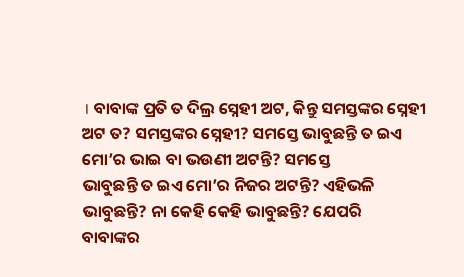। ବାବାଙ୍କ ପ୍ରତି ତ ଦିଲ୍ର ସ୍ନେହୀ ଅଟ, କିନ୍ତୁ ସମସ୍ତଙ୍କର ସ୍ନେହୀ
ଅଟ ତ? ସମସ୍ତଙ୍କର ସ୍ନେହୀ? ସମସ୍ତେ ଭାବୁଛନ୍ତି ତ ଇଏ ମୋ’ର ଭାଇ ବା ଭଉଣୀ ଅଟନ୍ତି? ସମସ୍ତେ
ଭାବୁଛନ୍ତି ତ ଇଏ ମୋ’ର ନିଜର ଅଟନ୍ତି? ଏହିଭଳି ଭାବୁଛନ୍ତି? ନା କେହି କେହି ଭାବୁଛନ୍ତି? ଯେପରି
ବାବାଙ୍କର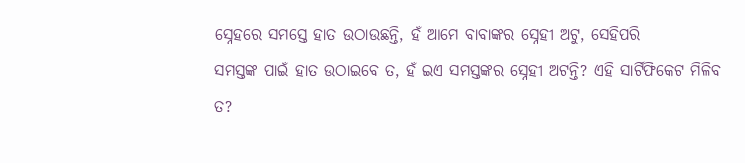ସ୍ନେହରେ ସମସ୍ତେ ହାତ ଉଠାଉଛନ୍ତି, ହଁ ଆମେ ବାବାଙ୍କର ସ୍ନେହୀ ଅଟୁ, ସେହିପରି
ସମସ୍ତଙ୍କ ପାଇଁ ହାତ ଉଠାଇବେ ତ, ହଁ ଇଏ ସମସ୍ତଙ୍କର ସ୍ନେହୀ ଅଟନ୍ତି? ଏହି ସାର୍ଟିଫିକେଟ ମିଳିବ
ତ?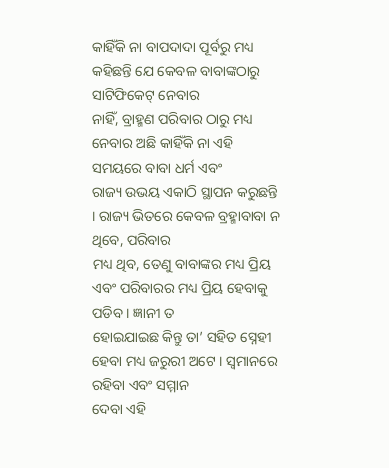କାହିଁକି ନା ବାପଦାଦା ପୂର୍ବରୁ ମଧ୍ୟ କହିଛନ୍ତି ଯେ କେବଳ ବାବାଙ୍କଠାରୁ ସାଟିଫିକେଟ୍ ନେବାର
ନାହିଁ, ବ୍ରାହ୍ମଣ ପରିବାର ଠାରୁ ମଧ୍ୟ ନେବାର ଅଛି କାହିଁକି ନା ଏହି ସମୟରେ ବାବା ଧର୍ମ ଏବଂ
ରାଜ୍ୟ ଉଭୟ ଏକାଠି ସ୍ଥାପନ କରୁଛନ୍ତି । ରାଜ୍ୟ ଭିତରେ କେବଳ ବ୍ରହ୍ମାବାବା ନ ଥିବେ, ପରିବାର
ମଧ୍ୟ ଥିବ, ତେଣୁ ବାବାଙ୍କର ମଧ୍ୟ ପ୍ରିୟ ଏବଂ ପରିବାରର ମଧ୍ୟ ପ୍ରିୟ ହେବାକୁ ପଡିବ । ଜ୍ଞାନୀ ତ
ହୋଇଯାଇଛ କିନ୍ତୁ ତା’ ସହିତ ସ୍ନେହୀ ହେବା ମଧ୍ୟ ଜରୁରୀ ଅଟେ । ସ୍ୱମାନରେ ରହିବା ଏବଂ ସମ୍ମାନ
ଦେବା ଏହି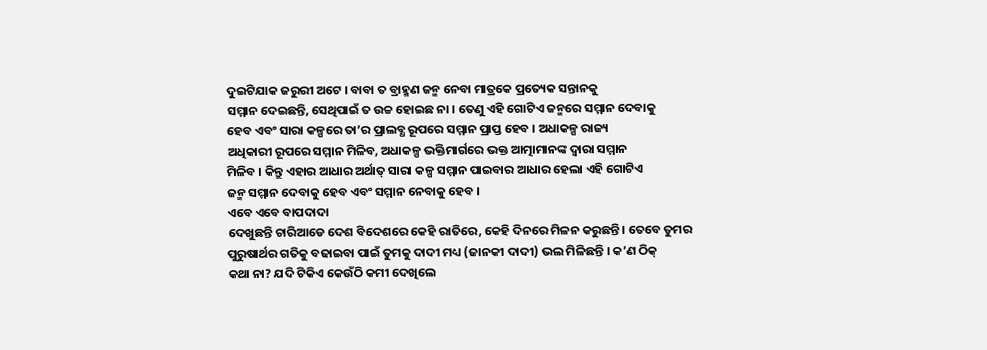ଦୁଇଟିଯାକ ଜରୁରୀ ଅଟେ । ବାବା ତ ବ୍ରାହ୍ମଣ ଜନ୍ମ ନେବା ମାତ୍ରକେ ପ୍ରତ୍ୟେକ ସନ୍ତାନକୁ
ସମ୍ମାନ ଦେଇଛନ୍ତି, ସେଥିପାଇଁ ତ ଉଚ୍ଚ ହୋଇଛ ନା । ତେଣୁ ଏହି ଗୋଟିଏ ଜନ୍ମରେ ସମ୍ମାନ ଦେବାକୁ
ହେବ ଏବଂ ସାରା କଳ୍ପରେ ତା’ର ପ୍ରାଲବ୍ଧ ରୂପରେ ସମ୍ମାନ ପ୍ରାପ୍ତ ହେବ । ଅଧାକଳ୍ପ ରାଜ୍ୟ
ଅଧିକାରୀ ରୂପରେ ସମ୍ମାନ ମିଳିବ, ଅଧାକଳ୍ପ ଭକ୍ତିମାର୍ଗରେ ଭକ୍ତ ଆତ୍ମାମାନଙ୍କ ଦ୍ୱାରା ସମ୍ମାନ
ମିଳିବ । କିନ୍ତୁ ଏହାର ଆଧାର ଅର୍ଥାତ୍ ସାରା କଳ୍ପ ସମ୍ମାନ ପାଇବାର ଆଧାର ହେଲା ଏହି ଗୋଟିଏ
ଜନ୍ମ ସମ୍ମାନ ଦେବାକୁ ହେବ ଏବଂ ସମ୍ମାନ ନେବାକୁ ହେବ ।
ଏବେ ଏବେ ବାପଦାଦା
ଦେଖୁଛନ୍ତି ଚାରିଆଡେ ଦେଶ ବିଦେଶରେ କେହି ରାତିରେ, କେହି ଦିନରେ ମିଳନ କରୁଛନ୍ତି । ତେବେ ତୁମର
ପୁରୁଷାର୍ଥର ଗତିକୁ ବଢାଇବା ପାଇଁ ତୁମକୁ ଦାଦୀ ମଧ୍ୟ (ଜାନକୀ ଦାଦୀ) ଭଲ ମିଳିଛନ୍ତି । କ’ଣ ଠିକ୍
କଥା ନା? ଯଦି ଟିକିଏ କେଉଁଠି କମୀ ଦେଖିଲେ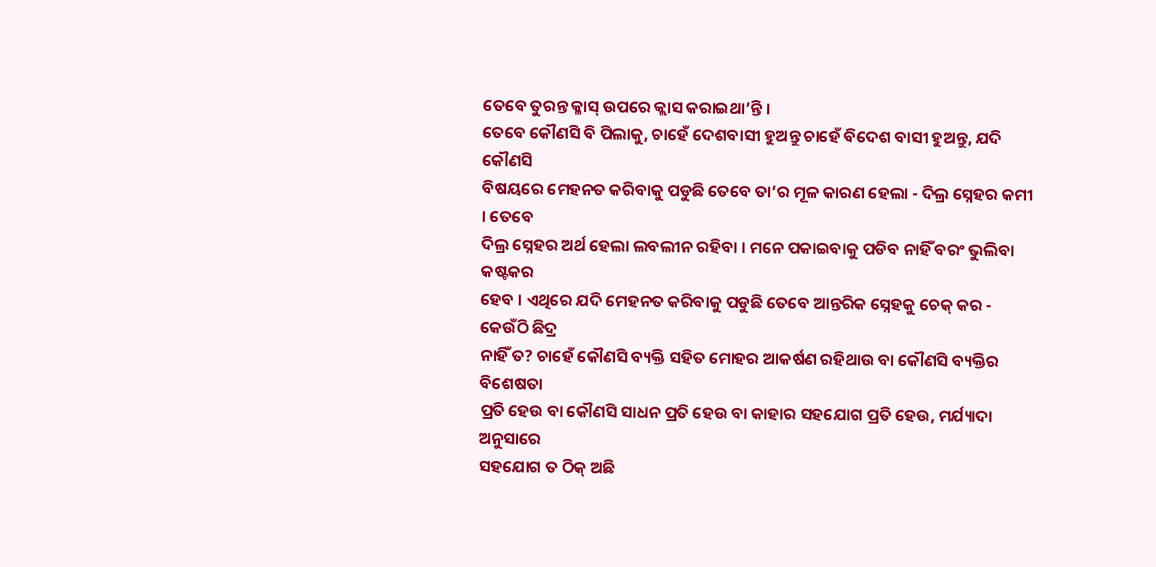ତେବେ ତୁରନ୍ତ କ୍ଳାସ୍ ଉପରେ କ୍ଲାସ କରାଇଥା’ନ୍ତି ।
ତେବେ କୌଣସି ବି ପିଲାକୁ, ଚାହେଁ ଦେଶବାସୀ ହୁଅନ୍ତୁ ଚାହେଁ ବିଦେଶ ବାସୀ ହୁଅନ୍ତୁ, ଯଦି କୌଣସି
ବିଷୟରେ ମେହନତ କରିବାକୁ ପଡୁଛି ତେବେ ତା’ର ମୂଳ କାରଣ ହେଲା - ଦିଲ୍ର ସ୍ନେହର କମୀ । ତେବେ
ଦିଲ୍ର ସ୍ନେହର ଅର୍ଥ ହେଲା ଲବଲୀନ ରହିବା । ମନେ ପକାଇବାକୁ ପଡିବ ନାହିଁ ବରଂ ଭୁଲିବା କଷ୍ଟକର
ହେବ । ଏଥିରେ ଯଦି ମେହନତ କରିବାକୁ ପଡୁଛି ତେବେ ଆନ୍ତରିକ ସ୍ନେହକୁ ଚେକ୍ କର - କେଉଁଠି ଛିଦ୍ର
ନାହିଁ ତ? ଚାହେଁ କୌଣସି ବ୍ୟକ୍ତି ସହିତ ମୋହର ଆକର୍ଷଣ ରହିଥାଉ ବା କୌଣସି ବ୍ୟକ୍ତିର ବିଶେଷତା
ପ୍ରତି ହେଉ ବା କୌଣସି ସାଧନ ପ୍ରତି ହେଉ ବା କାହାର ସହଯୋଗ ପ୍ରତି ହେଉ, ମର୍ଯ୍ୟାଦା ଅନୁସାରେ
ସହଯୋଗ ତ ଠିକ୍ ଅଛି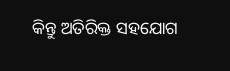କିନ୍ତୁ ଅତିରିକ୍ତ ସହଯୋଗ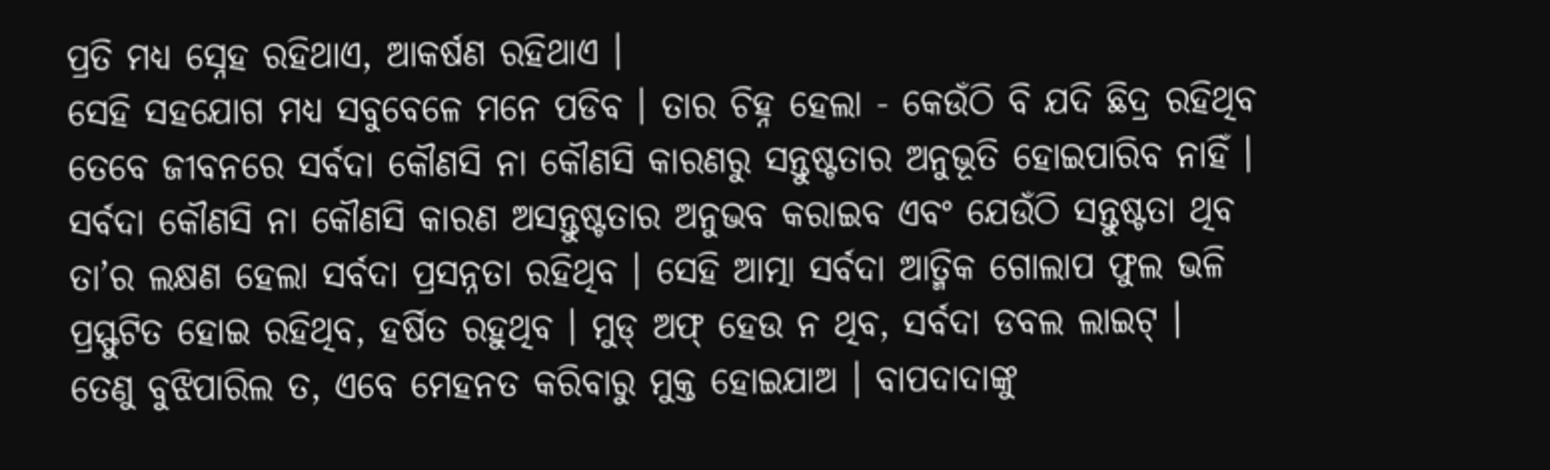ପ୍ରତି ମଧ୍ୟ ସ୍ନେହ ରହିଥାଏ, ଆକର୍ଷଣ ରହିଥାଏ ।
ସେହି ସହଯୋଗ ମଧ୍ୟ ସବୁବେଳେ ମନେ ପଡିବ । ତାର ଚିହ୍ନ ହେଲା - କେଉଁଠି ବି ଯଦି ଛିଦ୍ର ରହିଥିବ
ତେବେ ଜୀବନରେ ସର୍ବଦା କୌଣସି ନା କୌଣସି କାରଣରୁ ସନ୍ତୁଷ୍ଟତାର ଅନୁଭୂତି ହୋଇପାରିବ ନାହିଁ ।
ସର୍ବଦା କୌଣସି ନା କୌଣସି କାରଣ ଅସନ୍ତୁଷ୍ଟତାର ଅନୁଭବ କରାଇବ ଏବଂ ଯେଉଁଠି ସନ୍ତୁଷ୍ଟତା ଥିବ
ତା’ର ଲକ୍ଷଣ ହେଲା ସର୍ବଦା ପ୍ରସନ୍ନତା ରହିଥିବ । ସେହି ଆତ୍ମା ସର୍ବଦା ଆତ୍ମିକ ଗୋଲାପ ଫୁଲ ଭଳି
ପ୍ରସ୍ଫୁଟିତ ହୋଇ ରହିଥିବ, ହର୍ଷିତ ରହୁଥିବ । ମୁଡ୍ ଅଫ୍ ହେଉ ନ ଥିବ, ସର୍ବଦା ଡବଲ ଲାଇଟ୍ ।
ତେଣୁ ବୁଝିପାରିଲ ତ, ଏବେ ମେହନତ କରିବାରୁ ମୁକ୍ତ ହୋଇଯାଅ । ବାପଦାଦାଙ୍କୁ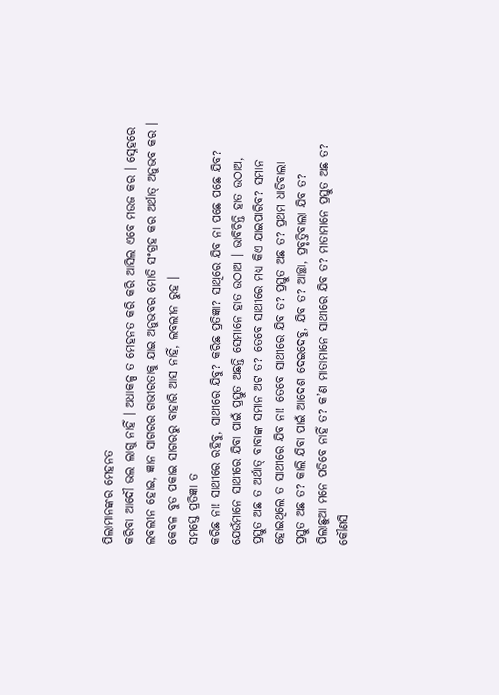ପିଲାମାନଙ୍କର ମେହନତ
କରିବା ଆଦୌ ଭଲ ଲାଗୁ ନାହିଁ । ଅଧାକଳ୍ପ ତ ମେହନତ କରି କରି ଆସିଲ ଏବେ ମଉଜ କର । ସ୍ନେହରେ
ଲବଲୀନ ହୋଇ, ଜ୍ଞାନ ସାଗରର ଗଭୀରତାକୁ ଯାଇ ଅନୁଭବର ମୋତି ସଂଗ୍ରହ କର ଅର୍ଥାତ୍ ଅନୁଭବ କର ।
କେବଳ ବୁଡ ପକାଇ ସାଗରରୁ ବାହାରି ଆସ ନାହିଁ, ଲବଲୀନ ରୁହ ।
ସମସ୍ତେ ପ୍ରତିଜ୍ଞା ତ
କରିଛ ନା! ସାଥୀରେ ରହିବୁ, ସାଥୀରେ ଯିବୁ? କରିଛ ପ୍ରତିଜ୍ଞା? ସାଥିରେ ଯିବ ନା ପଛେ ପଛେ ଯିବ?
ଯେଉଁମାନେ ସାଥୀରେ ଯିବା ପାଇଁ ପ୍ରସ୍ତୁତ ଅଛନ୍ତି ସେମାନେ ହାତ ଉଠାଅ । ଭାବିଚିନ୍ତି ହାତ ଉଠାଅ,
ପ୍ରସ୍ତୁତ ଅଛ ତ ଅର୍ଥାତ୍ ବାବାଙ୍କ ସମାନ ଅଟ ତ? ତେବେ ସାଥୀରେ ମଧ୍ୟ କିଏ ଯାଇପାରିବ? ସମାନ
ହୋଇଥିଲେ ତ ସାଥୀରେ ଯିବ ନା! ତେବେ ସାଥୀରେ ଯିବ ତ? ପ୍ରସ୍ତୁତ ଅଛ ତ? ପ୍ରଥମ ଧାଡିବାଲା
ପ୍ରସ୍ତୁତ ଅଛ ତ? କାଲି ଯିବା ପାଇଁ ଆଦେଶ ଦେଇଦେବୁ, ଯିବ ତ? ଆଚ୍ଛା, ପ୍ରବୃତ୍ତିବାଲା ଯିବ ତ?
ପିଲାଛୁଆ ମନେ ପଡିବେ ନାହିଁ ତ? କ’ଣ ମାତାମାନେ ସାଥୀରେ ଯିବ ତ? ମାତାମାନେ ପ୍ରସ୍ତୁତ ଅଛ ତ?
କୌଣସି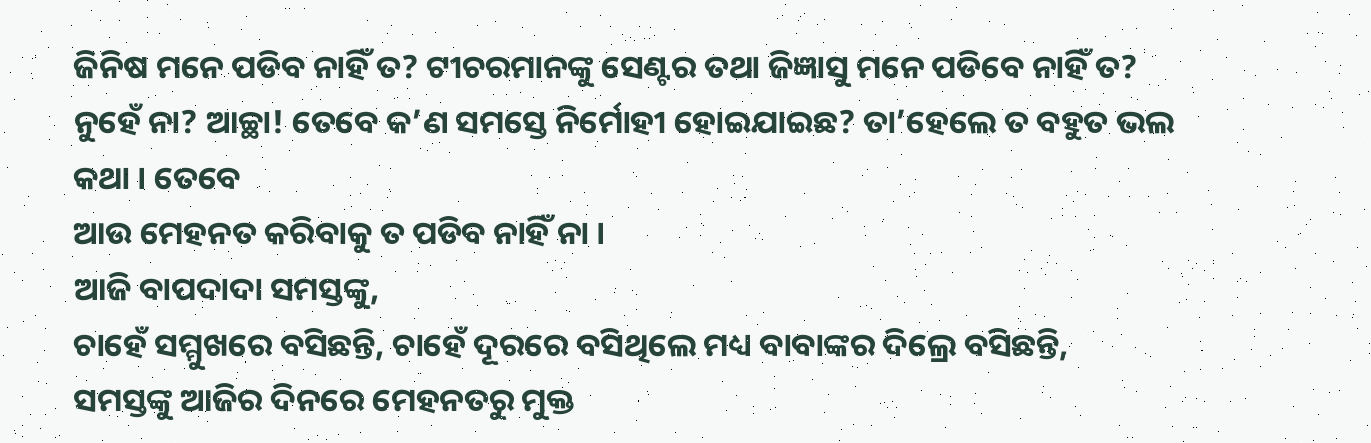ଜିନିଷ ମନେ ପଡିବ ନାହିଁ ତ? ଟୀଚରମାନଙ୍କୁ ସେଣ୍ଟର ତଥା ଜିଜ୍ଞାସୁ ମନେ ପଡିବେ ନାହିଁ ତ?
ନୁହେଁ ନା? ଆଚ୍ଛା! ତେବେ କ’ଣ ସମସ୍ତେ ନିର୍ମୋହୀ ହୋଇଯାଇଛ? ତା’ହେଲେ ତ ବହୁତ ଭଲ କଥା । ତେବେ
ଆଉ ମେହନତ କରିବାକୁ ତ ପଡିବ ନାହିଁ ନା ।
ଆଜି ବାପଦାଦା ସମସ୍ତଙ୍କୁ,
ଚାହେଁ ସମ୍ମୁଖରେ ବସିଛନ୍ତି, ଚାହେଁ ଦୂରରେ ବସିଥିଲେ ମଧ୍ୟ ବାବାଙ୍କର ଦିଲ୍ରେ ବସିଛନ୍ତି,
ସମସ୍ତଙ୍କୁ ଆଜିର ଦିନରେ ମେହନତରୁ ମୁକ୍ତ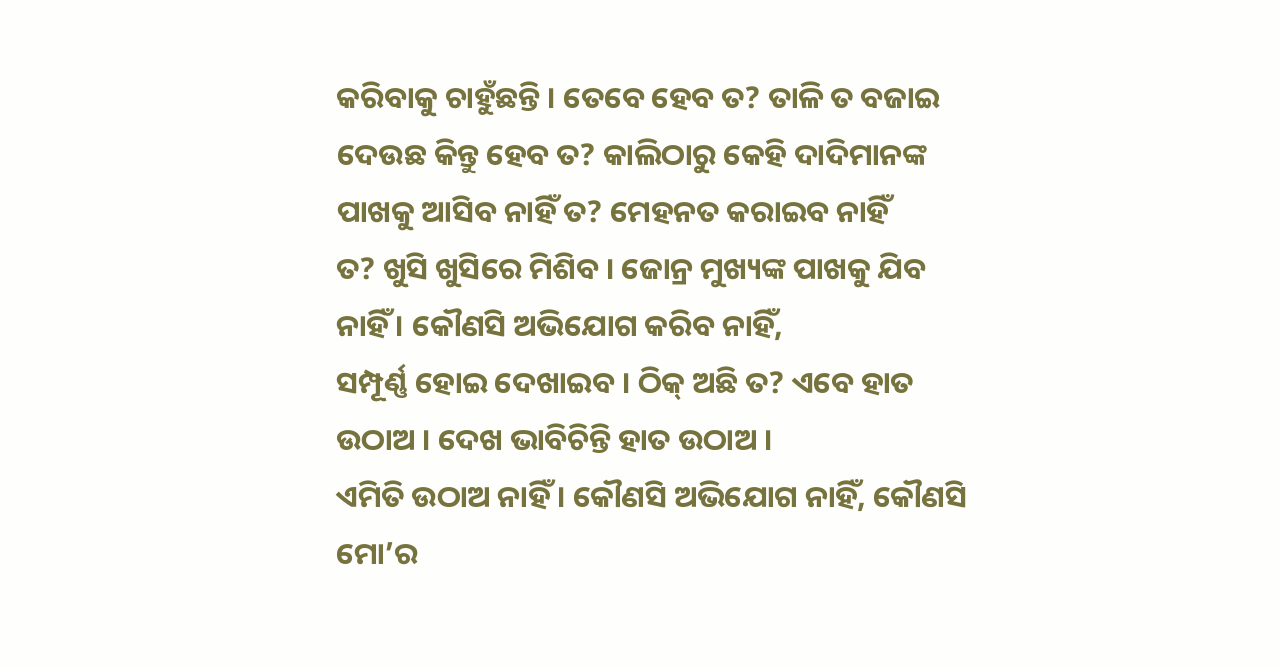କରିବାକୁ ଚାହୁଁଛନ୍ତି । ତେବେ ହେବ ତ? ତାଳି ତ ବଜାଇ
ଦେଉଛ କିନ୍ତୁ ହେବ ତ? କାଲିଠାରୁ କେହି ଦାଦିମାନଙ୍କ ପାଖକୁ ଆସିବ ନାହିଁ ତ? ମେହନତ କରାଇବ ନାହିଁ
ତ? ଖୁସି ଖୁସିରେ ମିଶିବ । ଜୋନ୍ର ମୁଖ୍ୟଙ୍କ ପାଖକୁ ଯିବ ନାହିଁ । କୌଣସି ଅଭିଯୋଗ କରିବ ନାହିଁ,
ସମ୍ପୂର୍ଣ୍ଣ ହୋଇ ଦେଖାଇବ । ଠିକ୍ ଅଛି ତ? ଏବେ ହାତ ଉଠାଅ । ଦେଖ ଭାବିଚିନ୍ତି ହାତ ଉଠାଅ ।
ଏମିତି ଉଠାଅ ନାହିଁ । କୌଣସି ଅଭିଯୋଗ ନାହିଁ, କୌଣସି ମୋ’ର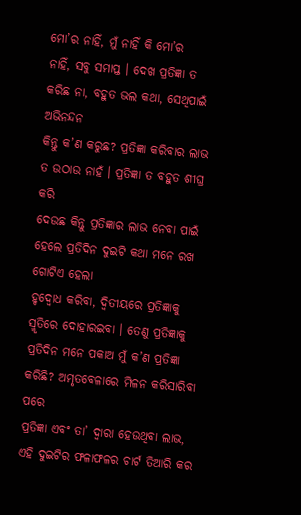ମୋ’ର ନାହିଁ, ମୁଁ ନାହିଁ କି ମୋ’ର
ନାହିଁ, ସବୁ ସମାପ୍ତ । ଦେଖ ପ୍ରତିଜ୍ଞା ତ କରିଛ ନା, ବହୁତ ଭଲ କଥା, ସେଥିପାଇଁ ଅଭିନନ୍ଦନ
କିନ୍ତୁ କ’ଣ କରୁଛ? ପ୍ରତିଜ୍ଞା କରିବାର ଲାଭ ତ ଉଠାଉ ନାହଁ । ପ୍ରତିଜ୍ଞା ତ ବହୁତ ଶୀଘ୍ର କରି
ଦେଉଛ କିନ୍ତୁ ପ୍ରତିଜ୍ଞାର ଲାଭ ନେବା ପାଇଁ ହେଲେ ପ୍ରତିଦିନ ଦୁଇଟି କଥା ମନେ ରଖ ଗୋଟିଏ ହେଲା
ହୃଦ୍ବୋଧ କରିବା, ଦ୍ୱିତୀୟରେ ପ୍ରତିଜ୍ଞାକୁ ସ୍ମୃତିରେ ଦୋହାରଇବା । ତେଣୁ ପ୍ରତିଜ୍ଞାକୁ
ପ୍ରତିଦିନ ମନେ ପକାଅ ମୁଁ କ’ଣ ପ୍ରତିଜ୍ଞା କରିଛି? ଅମୃତବେଳାରେ ମିଳନ କରିସାରିବା ପରେ
ପ୍ରତିଜ୍ଞା ଏବଂ ତା’ ଦ୍ୱାରା ହେଉଥିବା ଲାଭ, ଏହି ଦୁଇଟିର ଫଳାଫଳର ଚାର୍ଟ ତିଆରି କର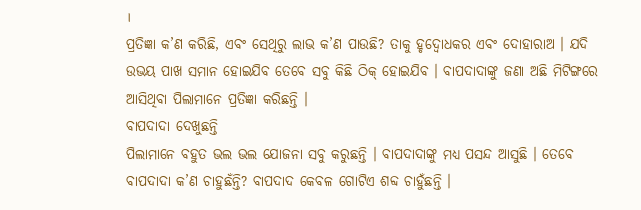।
ପ୍ରତିଜ୍ଞା କ’ଣ କରିଛି, ଏବଂ ସେଥିରୁ ଲାଭ କ’ଣ ପାଉଛି? ତାକୁ ହୃଦ୍ବୋଧକର ଏବଂ ଦୋହାରାଅ । ଯଦି
ଉଭୟ ପାଖ ସମାନ ହୋଇଯିବ ତେବେ ସବୁ କିଛି ଠିକ୍ ହୋଇଯିବ । ବାପଦାଦାଙ୍କୁ ଜଣା ଅଛି ମିଟିଙ୍ଗରେ
ଆସିଥିବା ପିଲାମାନେ ପ୍ରତିଜ୍ଞା କରିଛନ୍ତି ।
ବାପଦାଦା ଦେଖୁଛନ୍ତି
ପିଲାମାନେ ବହୁତ ଭଲ ଭଲ ଯୋଜନା ସବୁ କରୁଛନ୍ତି । ବାପଦାଦାଙ୍କୁ ମଧ୍ୟ ପସନ୍ଦ ଆସୁଛି । ତେବେ
ବାପଦାଦା କ’ଣ ଚାହୁଛଁନ୍ତି? ବାପଦାଦ କେବଳ ଗୋଟିଏ ଶବ୍ଦ ଚାହୁଁଛନ୍ତି ।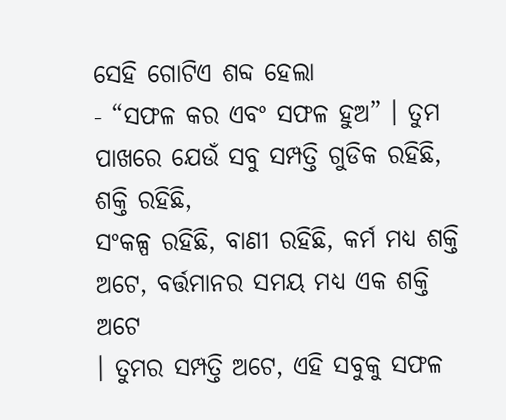ସେହି ଗୋଟିଏ ଶବ୍ଦ ହେଲା
- “ସଫଳ କର ଏବଂ ସଫଳ ହୁଅ” । ତୁମ ପାଖରେ ଯେଉଁ ସବୁ ସମ୍ପତ୍ତି ଗୁଡିକ ରହିଛି, ଶକ୍ତି ରହିଛି,
ସଂକଳ୍ପ ରହିଛି, ବାଣୀ ରହିଛି, କର୍ମ ମଧ୍ୟ ଶକ୍ତି ଅଟେ, ବର୍ତ୍ତମାନର ସମୟ ମଧ୍ୟ ଏକ ଶକ୍ତି ଅଟେ
। ତୁମର ସମ୍ପତ୍ତି ଅଟେ, ଏହି ସବୁକୁ ସଫଳ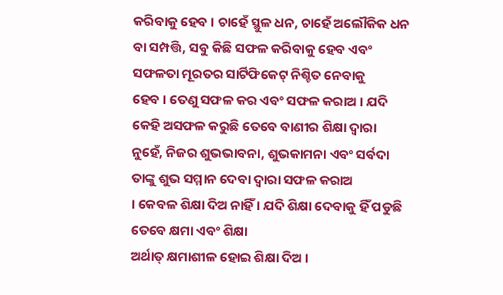କରିବାକୁ ହେବ । ଚାହେଁ ସ୍ଥୁଳ ଧନ, ଚାହେଁ ଅଲୌକିକ ଧନ
ବା ସମ୍ପତ୍ତି, ସବୁ କିଛି ସଫଳ କରିବାକୁ ହେବ ଏବଂ ସଫଳତା ମୂରତର ସାର୍ଟିଫିକେଟ୍ ନିଶ୍ଚିତ ନେବାକୁ
ହେବ । ତେଣୁ ସଫଳ କର ଏବଂ ସଫଳ କରାଅ । ଯଦି କେହି ଅସଫଳ କରୁଛି ତେବେ ବାଣୀର ଶିକ୍ଷା ଦ୍ୱାରା
ନୁହେଁ, ନିଜର ଶୁଭଭାବନା, ଶୁଭକାମନା ଏବଂ ସର୍ବଦା ତାଙ୍କୁ ଶୁଭ ସମ୍ମାନ ଦେବା ଦ୍ୱାରା ସଫଳ କରାଅ
। କେବଳ ଶିକ୍ଷା ଦିଅ ନାହିଁ । ଯଦି ଶିକ୍ଷା ଦେବାକୁ ହିଁ ପଡୁଛି ତେବେ କ୍ଷମା ଏବଂ ଶିକ୍ଷା
ଅର୍ଥାତ୍ କ୍ଷମାଶୀଳ ହୋଇ ଶିକ୍ଷା ଦିଅ ।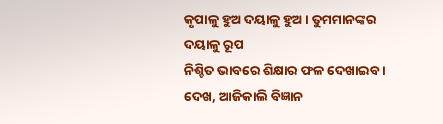କୃପାଳୁ ହୁଅ ଦୟାଳୁ ହୁଅ । ତୁମମାନଙ୍କର ଦୟାଳୁ ରୂପ
ନିଶ୍ଚିତ ଭାବରେ ଶିକ୍ଷାର ଫଳ ଦେଖାଇବ । ଦେଖ, ଆଜିକାଲି ବିଜ୍ଞାନ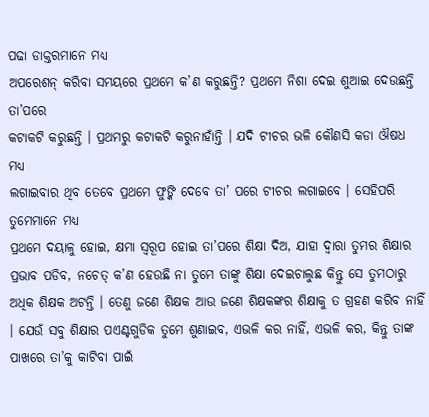ପଢା ଡାକ୍ତରମାନେ ମଧ୍ୟ
ଅପରେଶନ୍ କରିବା ସମୟରେ ପ୍ରଥମେ କ’ଣ କରୁଛନ୍ତି? ପ୍ରଥମେ ନିଶା ଦେଇ ଶୁଆଇ ଦେଉଛନ୍ତି ତା’ପରେ
କଟାକଟି କରୁଛନ୍ତି । ପ୍ରଥମରୁ କଟାକଟି କରୁନାହାଁନ୍ତି । ଯଦି ଟୀଚର ଭଳି କୌଣସି କଡା ଔଷଧ ମଧ୍ୟ
ଲଗାଇବାର ଥିବ ତେବେ ପ୍ରଥମେ ଫୁଙ୍କି ଦେବେ ତା’ ପରେ ଟୀଚର ଲଗାଇବେ । ସେହିପରି ତୁମେମାନେ ମଧ୍ୟ
ପ୍ରଥମେ ଦୟାଳୁ ହୋଇ, କ୍ଷମା ସ୍ୱରୂପ ହୋଇ ତା’ପରେ ଶିକ୍ଷା ଦିଅ, ଯାହା ଦ୍ୱାରା ତୁମର ଶିକ୍ଷାର
ପ୍ରଭାବ ପଡିବ, ନଚେତ୍ କ’ଣ ହେଉଛି ନା ତୁମେ ତାଙ୍କୁ ଶିକ୍ଷା ଦେଇଚାଲୁଛ କିନ୍ତୁ ସେ ତୁମଠାରୁ
ଅଧିକ ଶିକ୍ଷକ ଅଟନ୍ତି । ତେଣୁ ଜଣେ ଶିକ୍ଷକ ଆଉ ଜଣେ ଶିକ୍ଷକଙ୍କର ଶିକ୍ଷାକୁ ତ ଗ୍ରହଣ କରିବ ନାହିଁ
। ଯେଉଁ ସବୁ ଶିକ୍ଷାର ପଏଣ୍ଟଗୁଡିକ ତୁମେ ଶୁଣାଇବ, ଏଭଳି କର ନାହିଁ, ଏଭଳି କର, କିନ୍ତୁ ତାଙ୍କ
ପାଖରେ ତା’କୁ କାଟିବା ପାଇଁ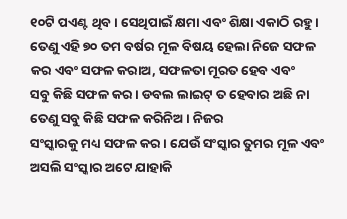୧୦ଟି ପଏଣ୍ଟ ଥିବ । ସେଥିପାଇଁ କ୍ଷମା ଏବଂ ଶିକ୍ଷା ଏକାଠି ରହୁ ।
ତେଣୁ ଏହି ୭୦ ତମ ବର୍ଷର ମୂଳ ବିଷୟ ହେଲା ନିଜେ ସଫଳ କର ଏବଂ ସଫଳ କରାଅ, ସଫଳତା ମୂରତ ହେବ ଏବଂ
ସବୁ କିଛି ସଫଳ କର । ଡବଲ ଲାଇଟ୍ ତ ହେବାର ଅଛି ନା ତେଣୁ ସବୁ କିଛି ସଫଳ କରିନିଅ । ନିଜର
ସଂସ୍କାରକୁ ମଧ୍ୟ ସଫଳ କର । ଯେଉଁ ସଂସ୍କାର ତୁମର ମୂଳ ଏବଂ ଅସଲି ସଂସ୍କାର ଅଟେ ଯାହାକି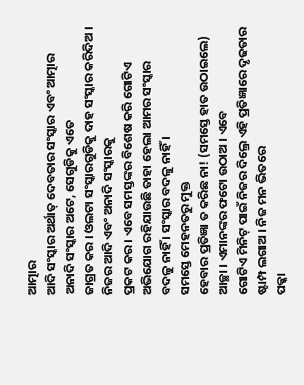ଆତ୍ମାର
ଆଦି ସଂସ୍କାର ଅର୍ଥାତ୍ ଦେବତାର ସଂସ୍କାର ଏବଂ ଆତ୍ମାର ଅନାଦି ସଂସ୍କାର ଅଟେ, ସେଗୁଡିକୁ ଏତେ
ଜାଗ୍ରତ କର । ଓଲଟା ସଂସ୍କାରଗୁଡିକୁ ଦାହ ସଂସ୍କାର କରିଦିଅ । ନିଜର ଆଦି ଏବଂ ଅନାଦି ସଂସ୍କାରକୁ
ପ୍ରକଟ କର । ଏବେ ସମସ୍ତଙ୍କର ବିଶେଷ କରି ଗୋଟିଏ ଅଭିଯୋଗ ରହିଯାଉଛି ତାହା ହେଲା ଆମର ସଂସ୍କାର
ବଦଳୁ ନାହିଁ । ସଂସ୍କାର ବଦଳୁ ନାହିଁ ।
ସମସ୍ତେ ମେହନତରୁ ମୁକ୍ତ
ହେବାର ପ୍ରତିଜ୍ଞା ତ କରିଛ ନା! (ସମସ୍ତେ ହାତ ଉଠାଇଲେ) ଆଚ୍ଛା । ଏମାନଙ୍କର ଫଟୋ ଉଠାଅ । ଏବେ
ଗୋଟିଏ ମିନିଟ୍ ପାଇଁ ନିଜର ଦିଲ୍ରେ ଏହି ପ୍ରତିଜ୍ଞାରେ ଦୃଢତାର ଷ୍ଟାମ୍ପ ଲଗାଅ । ନିଜ ମନ ଭିତରେ
ପକ୍କା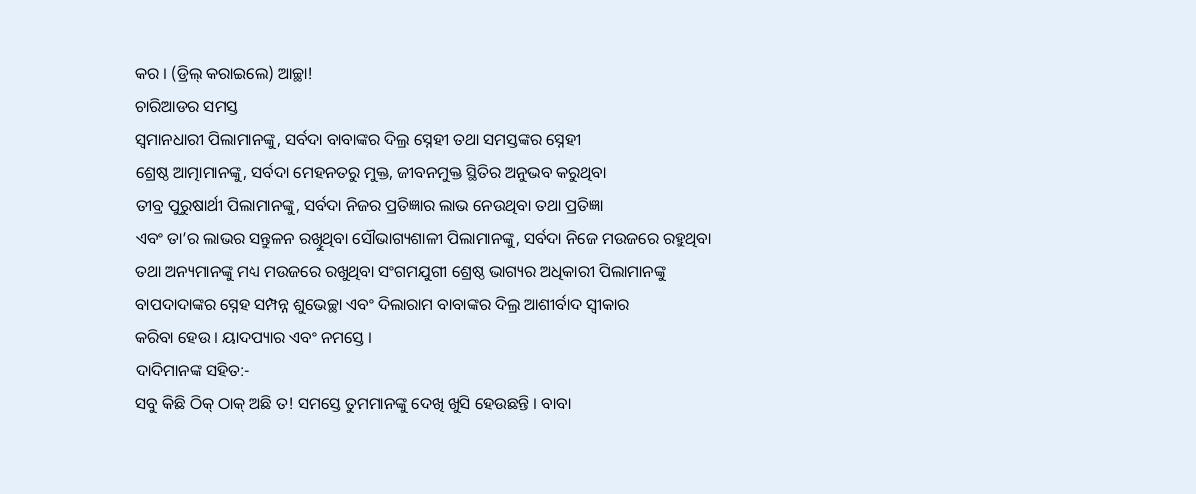କର । (ଡ୍ରିଲ୍ କରାଇଲେ) ଆଚ୍ଛା!
ଚାରିଆଡର ସମସ୍ତ
ସ୍ୱମାନଧାରୀ ପିଲାମାନଙ୍କୁ, ସର୍ବଦା ବାବାଙ୍କର ଦିଲ୍ର ସ୍ନେହୀ ତଥା ସମସ୍ତଙ୍କର ସ୍ନେହୀ
ଶ୍ରେଷ୍ଠ ଆତ୍ମାମାନଙ୍କୁ, ସର୍ବଦା ମେହନତରୁ ମୁକ୍ତ, ଜୀବନମୁକ୍ତ ସ୍ଥିତିର ଅନୁଭବ କରୁଥିବା
ତୀବ୍ର ପୁରୁଷାର୍ଥୀ ପିଲାମାନଙ୍କୁ, ସର୍ବଦା ନିଜର ପ୍ରତିଜ୍ଞାର ଲାଭ ନେଉଥିବା ତଥା ପ୍ରତିଜ୍ଞା
ଏବଂ ତା’ର ଲାଭର ସନ୍ତୁଳନ ରଖିୁଥିବା ସୌଭାଗ୍ୟଶାଳୀ ପିଲାମାନଙ୍କୁ, ସର୍ବଦା ନିଜେ ମଉଜରେ ରହୁଥିବା
ତଥା ଅନ୍ୟମାନଙ୍କୁ ମଧ୍ୟ ମଉଜରେ ରଖୁଥିବା ସଂଗମଯୁଗୀ ଶ୍ରେଷ୍ଠ ଭାଗ୍ୟର ଅଧିକାରୀ ପିଲାମାନଙ୍କୁ
ବାପଦାଦାଙ୍କର ସ୍ନେହ ସମ୍ପନ୍ନ ଶୁଭେଚ୍ଛା ଏବଂ ଦିଲାରାମ ବାବାଙ୍କର ଦିଲ୍ର ଆଶୀର୍ବାଦ ସ୍ୱୀକାର
କରିବା ହେଉ । ୟାଦପ୍ୟାର ଏବଂ ନମସ୍ତେ ।
ଦାଦିମାନଙ୍କ ସହିତ:-
ସବୁ କିଛି ଠିକ୍ ଠାକ୍ ଅଛି ତ! ସମସ୍ତେ ତୁମମାନଙ୍କୁ ଦେଖି ଖୁସି ହେଉଛନ୍ତି । ବାବା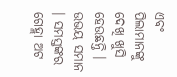ଏବଂ
ପିଲାମାନଙ୍କୁ ଦେଖି ଖୁସି ହେଉଛନ୍ତି । ଉଭୟ ସମାନ । ସମସ୍ତଙ୍କର ଗେହ୍ଲା ଅଟ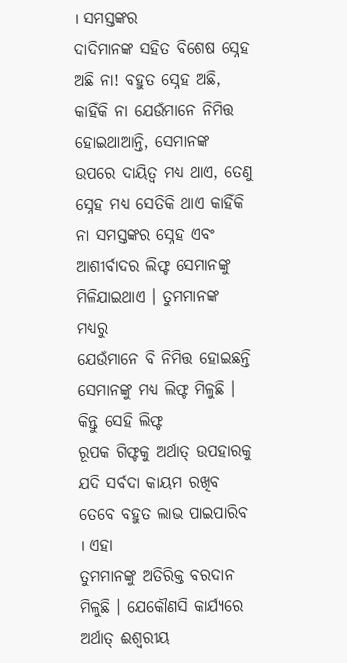। ସମସ୍ତଙ୍କର
ଦାଦିମାନଙ୍କ ସହିତ ବିଶେଷ ସ୍ନେହ ଅଛି ନା! ବହୁତ ସ୍ନେହ ଅଛି, କାହିଁକି ନା ଯେଉଁମାନେ ନିମିତ୍ତ
ହୋଇଥାଆନ୍ତି, ସେମାନଙ୍କ ଉପରେ ଦାୟିତ୍ୱ ମଧ୍ୟ ଥାଏ, ତେଣୁ ସ୍ନେହ ମଧ୍ୟ ସେତିକି ଥାଏ କାହିଁକି
ନା ସମସ୍ତଙ୍କର ସ୍ନେହ ଏବଂ ଆଶୀର୍ବାଦର ଲିଫ୍ଟ ସେମାନଙ୍କୁ ମିଳିଯାଇଥାଏ । ତୁମମାନଙ୍କ ମଧ୍ୟରୁ
ଯେଉଁମାନେ ବି ନିମିତ୍ତ ହୋଇଛନ୍ତି ସେମାନଙ୍କୁ ମଧ୍ୟ ଲିଫ୍ଟ ମିଳୁଛି । କିନ୍ତୁ ସେହି ଲିଫ୍ଟ
ରୂପକ ଗିଫ୍ଟକୁ ଅର୍ଥାତ୍ ଉପହାରକୁ ଯଦି ସର୍ବଦା କାୟମ ରଖିବ ତେବେ ବହୁତ ଲାଭ ପାଇପାରିବ । ଏହା
ତୁମମାନଙ୍କୁ ଅତିରିକ୍ତ ବରଦାନ ମିଳୁଛି । ଯେକୌଣସି କାର୍ଯ୍ୟରେ ଅର୍ଥାତ୍ ଈଶ୍ୱରୀୟ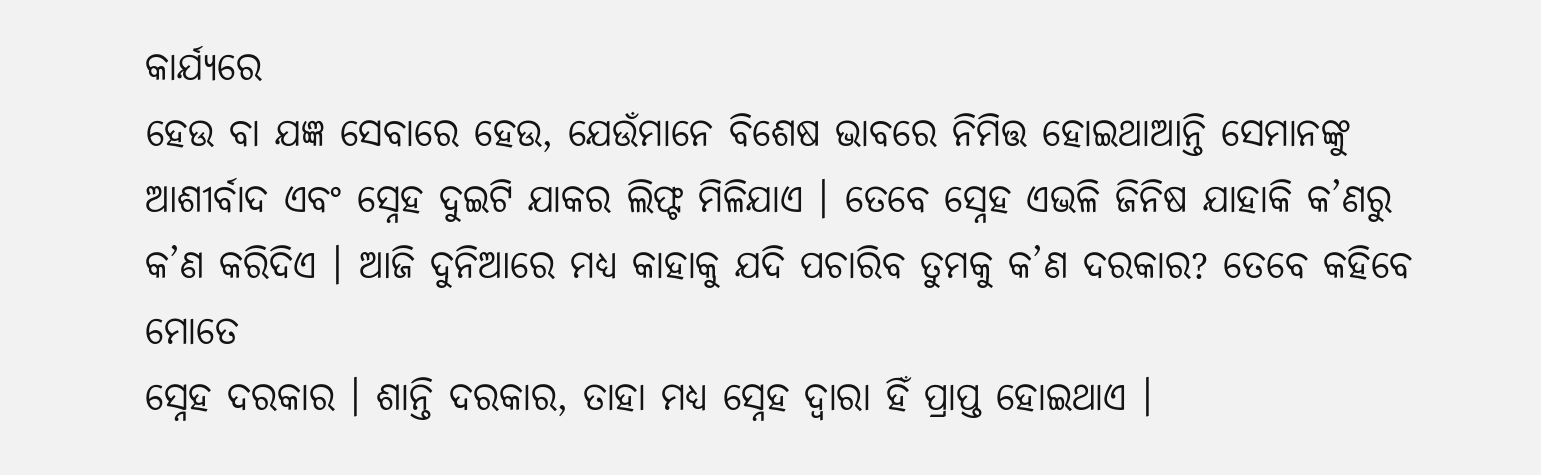କାର୍ଯ୍ୟରେ
ହେଉ ବା ଯଜ୍ଞ ସେବାରେ ହେଉ, ଯେଉଁମାନେ ବିଶେଷ ଭାବରେ ନିମିତ୍ତ ହୋଇଥାଆନ୍ତି ସେମାନଙ୍କୁ
ଆଶୀର୍ବାଦ ଏବଂ ସ୍ନେହ ଦୁଇଟି ଯାକର ଲିଫ୍ଟ ମିଳିଯାଏ । ତେବେ ସ୍ନେହ ଏଭଳି ଜିନିଷ ଯାହାକି କ’ଣରୁ
କ’ଣ କରିଦିଏ । ଆଜି ଦୁନିଆରେ ମଧ୍ୟ କାହାକୁ ଯଦି ପଚାରିବ ତୁମକୁ କ’ଣ ଦରକାର? ତେବେ କହିବେ ମୋତେ
ସ୍ନେହ ଦରକାର । ଶାନ୍ତି ଦରକାର, ତାହା ମଧ୍ୟ ସ୍ନେହ ଦ୍ୱାରା ହିଁ ପ୍ରାପ୍ତ ହୋଇଥାଏ ।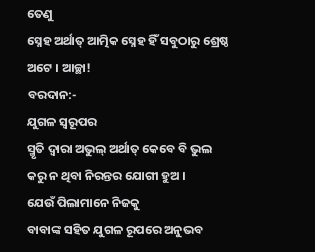ତେଣୁ
ସ୍ନେହ ଅର୍ଥାତ୍ ଆତ୍ମିକ ସ୍ନେହ ହିଁ ସବୁଠାରୁ ଶ୍ରେଷ୍ଠ ଅଟେ । ଆଚ୍ଛା!
ବରଦାନ:-
ଯୁଗଳ ସ୍ୱରୂପର
ସ୍ମୃତି ଦ୍ୱାରା ଅଭୁଲ୍ ଅର୍ଥାତ୍ କେବେ ବି ଭୁଲ କରୁ ନ ଥିବା ନିରନ୍ତର ଯୋଗୀ ହୁଅ ।
ଯେଉଁ ପିଲାମାନେ ନିଜକୁ
ବାବାଙ୍କ ସହିତ ଯୁଗଳ ରୂପରେ ଅନୁଭବ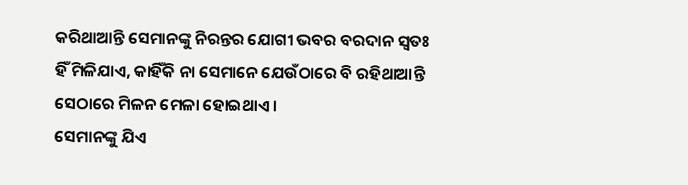କରିଥାଆନ୍ତି ସେମାନଙ୍କୁ ନିରନ୍ତର ଯୋଗୀ ଭବର ବରଦାନ ସ୍ୱତଃ
ହିଁ ମିଳିଯାଏ, କାହିଁକି ନା ସେମାନେ ଯେଉଁଠାରେ ବି ରହିଥାଆନ୍ତି ସେଠାରେ ମିଳନ ମେଳା ହୋଇଥାଏ ।
ସେମାନଙ୍କୁ ଯିଏ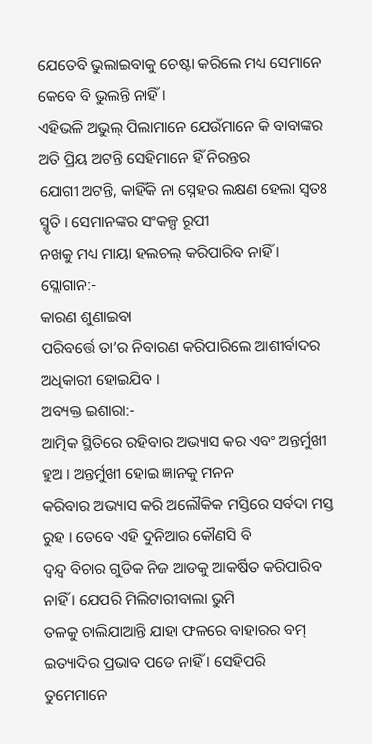ଯେତେବି ଭୁଲାଇବାକୁ ଚେଷ୍ଟା କରିଲେ ମଧ୍ୟ ସେମାନେ କେବେ ବି ଭୁଲନ୍ତି ନାହିଁ ।
ଏହିଭଳି ଅଭୁଲ୍ ପିଲାମାନେ ଯେଉଁମାନେ କି ବାବାଙ୍କର ଅତି ପ୍ରିୟ ଅଟନ୍ତି ସେହିମାନେ ହିଁ ନିରନ୍ତର
ଯୋଗୀ ଅଟନ୍ତି, କାହିଁକି ନା ସ୍ନେହର ଲକ୍ଷଣ ହେଲା ସ୍ୱତଃ ସ୍ମୃତି । ସେମାନଙ୍କର ସଂକଳ୍ପ ରୂପୀ
ନଖକୁ ମଧ୍ୟ ମାୟା ହଲଚଲ୍ କରିପାରିବ ନାହିଁ ।
ସ୍ଲୋଗାନ:-
କାରଣ ଶୁଣାଇବା
ପରିବର୍ତ୍ତେ ତା’ର ନିବାରଣ କରିପାରିଲେ ଆଶୀର୍ବାଦର ଅଧିକାରୀ ହୋଇଯିବ ।
ଅବ୍ୟକ୍ତ ଇଶାରା:-
ଆତ୍ମିକ ସ୍ଥିତିରେ ରହିବାର ଅଭ୍ୟାସ କର ଏବଂ ଅନ୍ତର୍ମୁଖୀ ହୁଅ । ଅନ୍ତର୍ମୁଖୀ ହୋଇ ଜ୍ଞାନକୁ ମନନ
କରିବାର ଅଭ୍ୟାସ କରି ଅଲୌକିକ ମସ୍ତିରେ ସର୍ବଦା ମସ୍ତ ରୁହ । ତେବେ ଏହି ଦୁନିଆର କୌଣସି ବି
ଦ୍ୱନ୍ଦ୍ୱ ବିଚାର ଗୁଡିକ ନିଜ ଆଡକୁ ଆକର୍ଷିତ କରିପାରିବ ନାହିଁ । ଯେପରି ମିଲିଟାରୀବାଲା ଭୁମି
ତଳକୁ ଚାଲିଯାଆନ୍ତି ଯାହା ଫଳରେ ବାହାରର ବମ୍ ଇତ୍ୟାଦିର ପ୍ରଭାବ ପଡେ ନାହିଁ । ସେହିପରି
ତୁମେମାନେ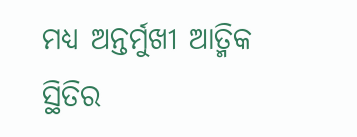ମଧ୍ୟ ଅନ୍ତର୍ମୁଖୀ ଆତ୍ମିକ ସ୍ଥିତିର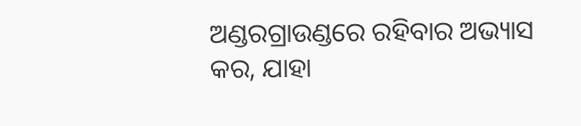ଅଣ୍ଡରଗ୍ରାଉଣ୍ଡରେ ରହିବାର ଅଭ୍ୟାସ କର, ଯାହା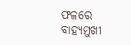ଫଳରେ ବାହ୍ୟମୁଖୀ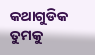କଥାଗୁଡିକ ତୁମକୁ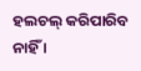ହଲଚଲ୍ କରିପାରିବ ନାହିଁ ।